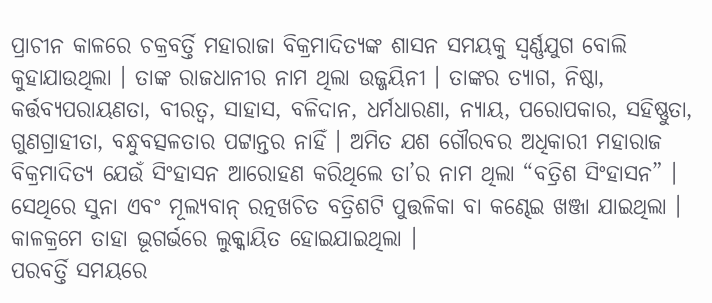ପ୍ରାଚୀନ କାଳରେ ଚକ୍ରବର୍ତ୍ତି ମହାରାଜା ବିକ୍ରମାଦିତ୍ୟଙ୍କ ଶାସନ ସମୟକୁ ସ୍ୱର୍ଣ୍ଣଯୁଗ ବୋଲି କୁହାଯାଉଥିଲା । ତାଙ୍କ ରାଜଧାନୀର ନାମ ଥିଲା ଉଜ୍ଜୟିନୀ । ତାଙ୍କର ତ୍ୟାଗ, ନିଷ୍ଠା, କର୍ତ୍ତବ୍ୟପରାୟଣତା, ବୀରତ୍ୱ, ସାହାସ, ବଳିଦାନ, ଧର୍ମଧାରଣା, ନ୍ୟାୟ, ପରୋପକାର, ସହିଷ୍ଣୁତା, ଗୁଣଗ୍ରାହୀତା, ବନ୍ଧୁବତ୍ସଳତାର ପଟ୍ଟାନ୍ତର ନାହିଁ । ଅମିତ ଯଶ ଗୌରବର ଅଧିକାରୀ ମହାରାଜ ବିକ୍ରମାଦିତ୍ୟ ଯେଉଁ ସିଂହାସନ ଆରୋହଣ କରିଥିଲେ ତା’ର ନାମ ଥିଲା “ବତ୍ରିଶ ସିଂହାସନ” । ସେଥିରେ ସୁନା ଏବଂ ମୂଲ୍ୟବାନ୍ ରତ୍ନଖଚିତ ବତ୍ରିଶଟି ପୁତ୍ତଳିକା ବା କଣ୍ଢେଇ ଖଞ୍ଜା ଯାଇଥିଲା । କାଳକ୍ରମେ ତାହା ଭୂଗର୍ଭରେ ଲୁକ୍କାୟିତ ହୋଇଯାଇଥିଲା ।
ପରବର୍ତ୍ତି ସମୟରେ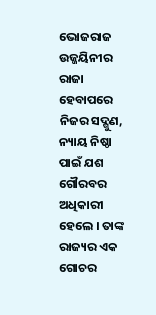ଭୋଜରାଜ ଉଜ୍ଜୟିନୀର ରାଜା ହେବାପରେ ନିଜର ସଦ୍ଗୁଣ, ନ୍ୟାୟ ନିଷ୍ଠା ପାଇଁ ଯଶ ଗୌରବର ଅଧିକାରୀ ହେଲେ । ତାଙ୍କ ରାଜ୍ୟର ଏକ ଗୋଚର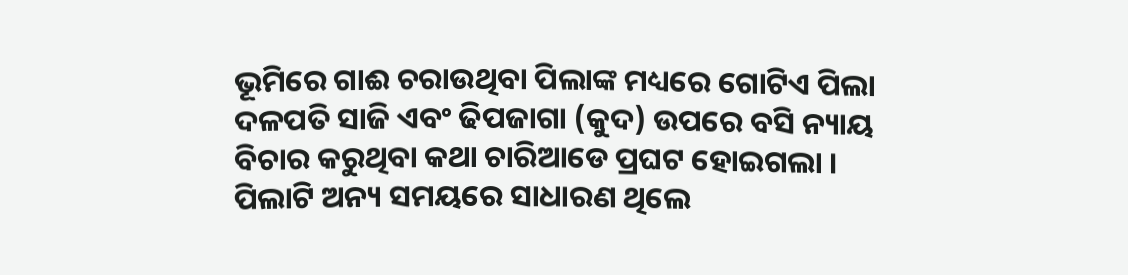ଭୂମିରେ ଗାଈ ଚରାଉଥିବା ପିଲାଙ୍କ ମଧ୍ୟରେ ଗୋଟିଏ ପିଲା ଦଳପତି ସାଜି ଏବଂ ଢିପଜାଗା (କୁଦ) ଉପରେ ବସି ନ୍ୟାୟ ବିଚାର କରୁଥିବା କଥା ଚାରିଆଡେ ପ୍ରଘଟ ହୋଇଗଲା । ପିଲାଟି ଅନ୍ୟ ସମୟରେ ସାଧାରଣ ଥିଲେ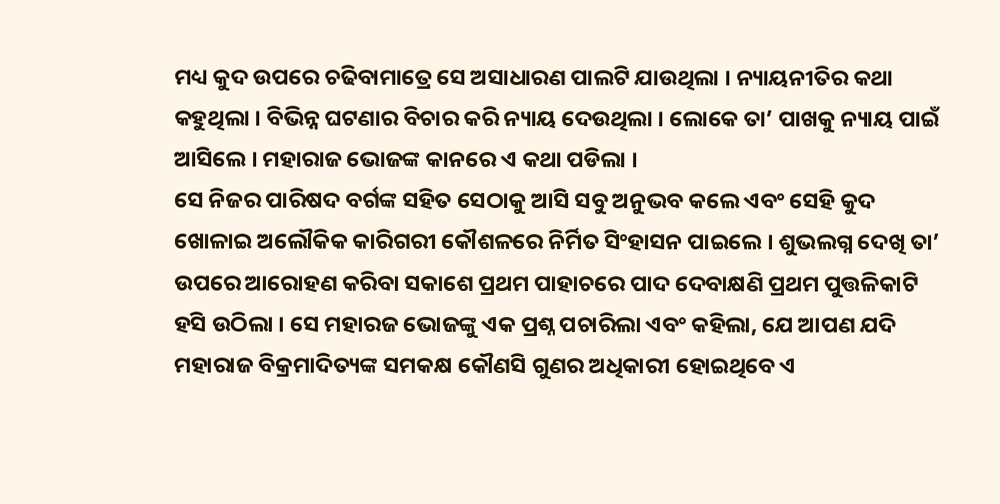ମଧ୍ୟ କୁଦ ଉପରେ ଚଢିବାମାତ୍ରେ ସେ ଅସାଧାରଣ ପାଲଟି ଯାଉଥିଲା । ନ୍ୟାୟନୀତିର କଥା କହୁଥିଲା । ବିଭିନ୍ନ ଘଟଣାର ବିଚାର କରି ନ୍ୟାୟ ଦେଉଥିଲା । ଲୋକେ ତା’ ପାଖକୁ ନ୍ୟାୟ ପାଇଁ ଆସିଲେ । ମହାରାଜ ଭୋଜଙ୍କ କାନରେ ଏ କଥା ପଡିଲା ।
ସେ ନିଜର ପାରିଷଦ ବର୍ଗଙ୍କ ସହିତ ସେଠାକୁ ଆସି ସବୁ ଅନୁଭବ କଲେ ଏବଂ ସେହି କୁଦ ଖୋଳାଇ ଅଲୌକିକ କାରିଗରୀ କୌଶଳରେ ନିର୍ମିତ ସିଂହାସନ ପାଇଲେ । ଶୁଭଲଗ୍ନ ଦେଖି ତା’ ଉପରେ ଆରୋହଣ କରିବା ସକାଶେ ପ୍ରଥମ ପାହାଚରେ ପାଦ ଦେବାକ୍ଷଣି ପ୍ରଥମ ପୁତ୍ତଳିକାଟି ହସି ଉଠିଲା । ସେ ମହାରଜ ଭୋଜଙ୍କୁ ଏକ ପ୍ରଶ୍ନ ପଚାରିଲା ଏବଂ କହିଲା, ଯେ ଆପଣ ଯଦି ମହାରାଜ ବିକ୍ରମାଦିତ୍ୟଙ୍କ ସମକକ୍ଷ କୌଣସି ଗୁଣର ଅଧିକାରୀ ହୋଇଥିବେ ଏ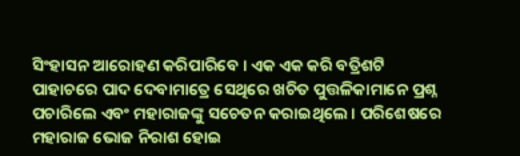ସିଂହାସନ ଆରୋହଣ କରିପାରିବେ । ଏକ ଏକ କରି ବତ୍ରିଶଟି ପାହାଚରେ ପାଦ ଦେବାମାତ୍ରେ ସେଥିରେ ଖଚିତ ପୁତ୍ତଳିକାମାନେ ପ୍ରଶ୍ନ ପଚାରିଲେ ଏବଂ ମହାରାଜଙ୍କୁ ସଚେତନ କରାଇଥିଲେ । ପରିଶେଷରେ ମହାରାଜ ଭୋଜ ନିରାଶ ହୋଇ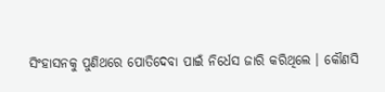ସିଂହାସନକୁ ପୁଣିଥରେ ପୋତିଦେବା ପାଇଁ ନିର୍ଧେସ ଜାରି କରିଥିଲେ । କୌଣସି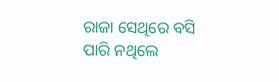ରାଜା ସେଥିରେ ବସି ପାରି ନଥିଲେ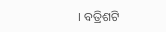। ବତ୍ରିଶଟି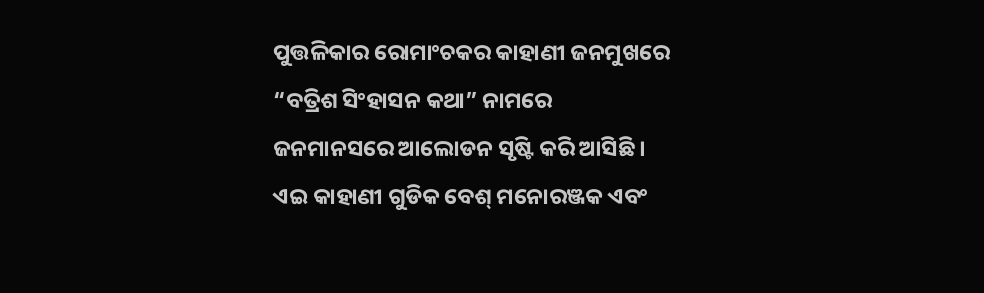ପୁତ୍ତଳିକାର ରୋମାଂଚକର କାହାଣୀ ଜନମୁଖରେ “ବତ୍ରିଶ ସିଂହାସନ କଥା” ନାମରେ ଜନମାନସରେ ଆଲୋଡନ ସୃଷ୍ଟି କରି ଆସିଛି । ଏଇ କାହାଣୀ ଗୁଡିକ ବେଶ୍ ମନୋରଞ୍ଜକ ଏବଂ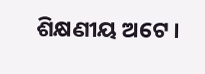ଶିକ୍ଷଣୀୟ ଅଟେ ।